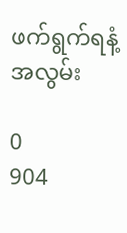ဖက်ရွက်ရနံ့အလွမ်း

0
904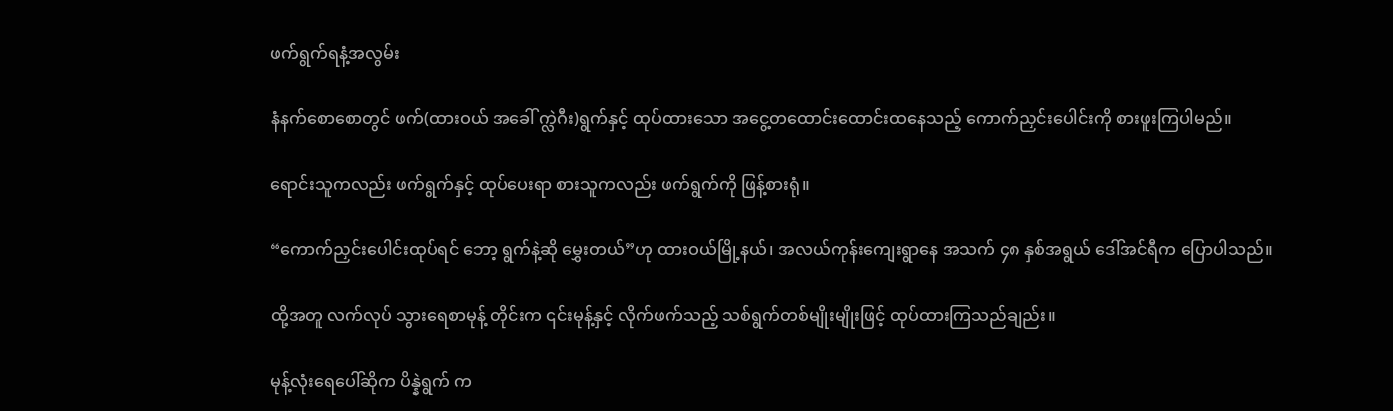ဖက်ရွက်ရနံ့အလွမ်း

နံနက်စောစောတွင် ဖက်(ထားဝယ် အခေါ် က္လဲဂီး)ရွက်နှင့် ထုပ်ထားသော အငွေ့တထောင်းထောင်းထနေသည့် ကောက်ညှင်းပေါင်းကို စားဖူးကြပါမည်။

ရောင်းသူကလည်း ဖက်ရွက်နှင့် ထုပ်ပေးရာ စားသူကလည်း ဖက်ရွက်ကို ဖြန့်စားရုံ။

“ကောက်ညှင်းပေါင်းထုပ်ရင် ဘော့ ရွက်နဲ့ဆို မွှေးတယ်”ဟု ထားဝယ်မြို့နယ်၊ အလယ်ကုန်းကျေးရွာနေ အသက် ၄၈ နှစ်အရွယ် ဒေါ်အင်ရီက ပြောပါသည်။

ထို့အတူ လက်လုပ် သွားရေစာမုန့် တိုင်းက ၎င်းမုန့်နှင့် လိုက်ဖက်သည့် သစ်ရွက်တစ်မျိုးမျိုးဖြင့် ထုပ်ထားကြသည်ချည်း။

မုန့်လုံးရေပေါ်ဆိုက ပိန္နဲရွက် က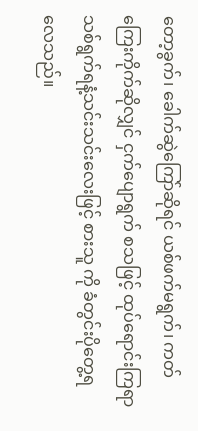တော့ခွက်၊ ခေါက်ဆွဲကြော်ဆိုရင် ယစ်ဖက်မရွက်၊ ကတ်ကြေးကိုက်ဆိုလျှင် ငှက်ပျောရွက် စသဖြင့် ထုပ်ရောင်းကြရာ သစ်ရွက်ရနံ့သင်းသင်းလေးဖြင့် စားသူ ကို ခံတွင်းပိုတွေ့ရလေသည်။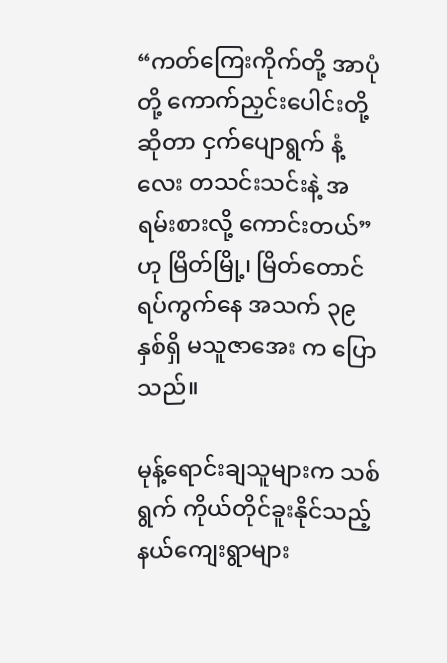“ကတ်ကြေးကိုက်တို့ အာပုံတို့ ကောက်ညှင်းပေါင်းတို့ဆိုတာ ငှက်ပျောရွက် နံ့လေး တသင်းသင်းနဲ့ အရမ်းစားလို့ ကောင်းတယ်”ဟု မြိတ်မြို့၊ မြိတ်တောင် ရပ်ကွက်နေ အသက် ၃၉ နှစ်ရှိ မသူဇာအေး က ပြောသည်။

မုန့်ရောင်းချသူများက သစ်ရွက် ကိုယ်တိုင်ခူးနိုင်သည့် နယ်ကျေးရွာများ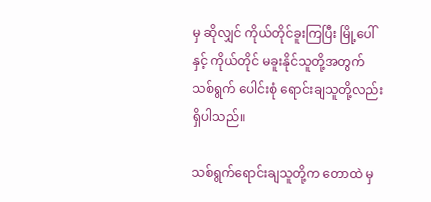မှ ဆိုလျှင် ကိုယ်တိုင်ခူးကြပြီး မြို့ပေါ်နှင့် ကိုယ်တိုင် မခူးနိုင်သူတို့အတွက် သစ်ရွက် ပေါင်းစုံ ရောင်းချသူတို့လည်း ရှိပါသည်။

သစ်ရွက်ရောင်းချသူတို့က တောထဲ မှ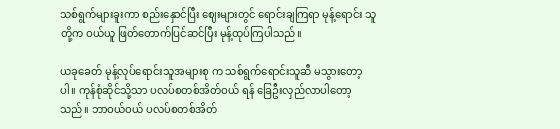သစ်ရွက်များခူးကာ စည်းနှောင်ပြီး ဈေးများတွင် ရောင်းချကြရာ မုန့်ရောင်း သူတို့က ဝယ်ယူ ဖြတ်တောက်ပြင်ဆင်ပြီး မုန့်ထုပ်ကြပါသည်။

ယခုခေတ် မုန့်လုပ်ရောင်းသူအများစု က သစ်ရွက်ရောင်းသူဆီ မသွားတော့ပါ။ ကုန်စုံဆိုင်သို့သာ ပလပ်စတစ်အိတ်ဝယ် ရန် ခြေဦးလှည်လာပါတော့သည်။ ဘာဝယ်ဝယ် ပလပ်စတစ်အိတ်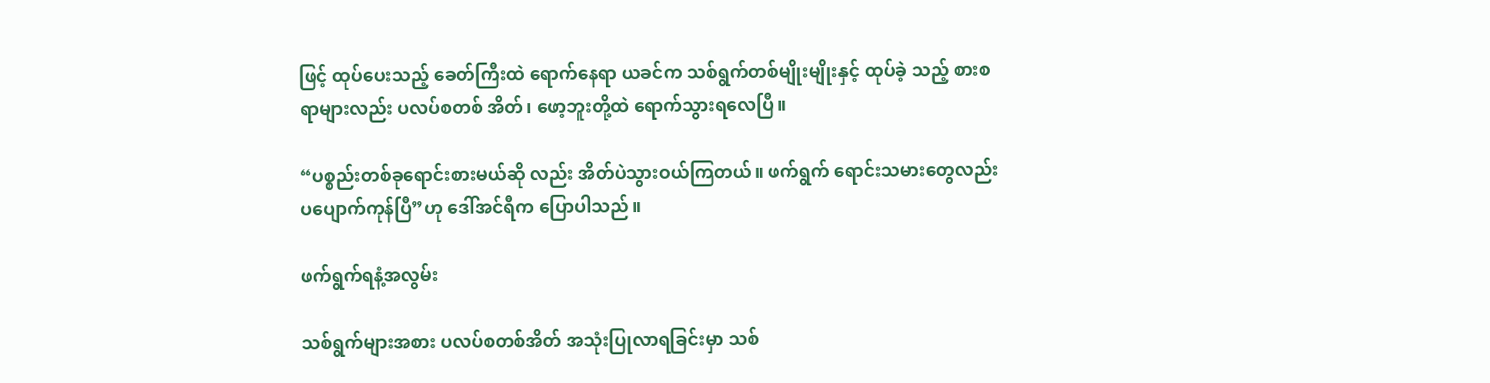ဖြင့် ထုပ်ပေးသည့် ခေတ်ကြီးထဲ ရောက်နေရာ ယခင်က သစ်ရွက်တစ်မျိုးမျိုးနှင့် ထုပ်ခဲ့ သည့် စားစရာများလည်း ပလပ်စတစ် အိတ်၊ ဖော့ဘူးတို့ထဲ ရောက်သွားရလေပြီ။

“ပစ္စည်းတစ်ခုရောင်းစားမယ်ဆို လည်း အိတ်ပဲသွားဝယ်ကြတယ်။ ဖက်ရွက် ရောင်းသမားတွေလည်း ပပျောက်ကုန်ပြီ”ဟု ဒေါ်အင်ရီက ပြောပါသည်။

ဖက်ရွက်ရနံ့အလွမ်း

သစ်ရွက်များအစား ပလပ်စတစ်အိတ် အသုံးပြုလာရခြင်းမှာ သစ်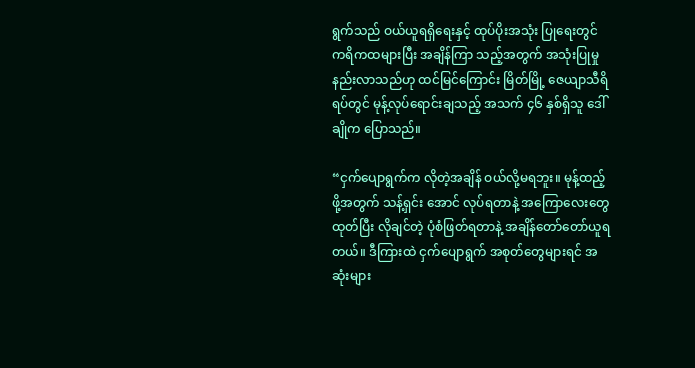ရွက်သည် ဝယ်ယူရရှိရေးနှင့် ထုပ်ပိုးအသုံး ပြုရေးတွင် ကရိကထများပြီး အချိန်ကြာ သည့်အတွက် အသုံးပြုမှုနည်းလာသည်ဟု ထင်မြင်ကြောင်း မြိတ်မြို့ ဇေယျာသီရိ ရပ်တွင် မုန့်လုပ်ရောင်းချသည့် အသက် ၄၆ နှစ်ရှိသူ ဒေါ်ချိုက ပြောသည်။

“ငှက်ပျောရွက်က လိုတဲ့အချိန် ဝယ်လို့မရဘူး။ မုန့်ထည့်ဖို့အတွက် သန့်ရှင်း အောင် လုပ်ရတာနဲ့ အကြောလေးတွေ ထုတ်ပြီး လိုချင်တဲ့ ပုံစံဖြတ်ရတာနဲ့ အချိန်တော်တော်ယူရတယ်။ ဒီကြားထဲ ငှက်ပျောရွက် အစုတ်တွေများရင် အဆုံးများ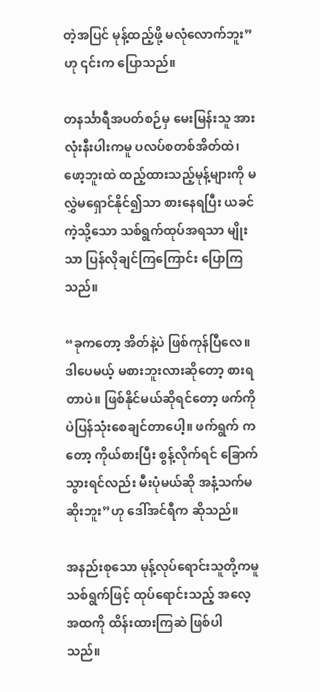တဲ့အပြင် မုန့်ထည့်ဖို့ မလုံလောက်ဘူး”ဟု ၎င်းက ပြောသည်။

တနင်္သာရီအပတ်စဉ်မှ မေးမြန်းသူ အားလုံးနီးပါးကမူ ပလပ်စတစ်အိတ်ထဲ၊ ဖော့ဘူးထဲ ထည့်ထားသည့်မုန့်များကို မလွှဲမရှောင်နိုင်၍သာ စားနေရပြီး ယခင်ကဲ့သို့သော သစ်ရွက်ထုပ်အရသာ မျိုးသာ ပြန်လိုချင်ကြကြောင်း ပြောကြသည်။

“ခုကတော့ အိတ်နဲ့ပဲ ဖြစ်ကုန်ပြီလေ။ ဒါပေမယ့် မစားဘူးလားဆိုတော့ စားရတာပဲ။ ဖြစ်နိုင်မယ်ဆိုရင်တော့ ဖက်ကိုပဲပြန်သုံးစေချင်တာပေါ့။ ဖက်ရွက် ကတော့ ကိုယ်စားပြီး စွန့်လိုက်ရင် ခြောက်သွားရင်လည်း မီးပုံမယ်ဆို အနံ့သက်မဆိုးဘူး”ဟု ဒေါ်အင်ရီက ဆိုသည်။

အနည်းစုသော မုန့်လုပ်ရောင်းသူတို့ကမူ သစ်ရွက်ဖြင့် ထုပ်ရောင်းသည့် အလေ့အထကို ထိန်းထားကြဆဲ ဖြစ်ပါ သည်။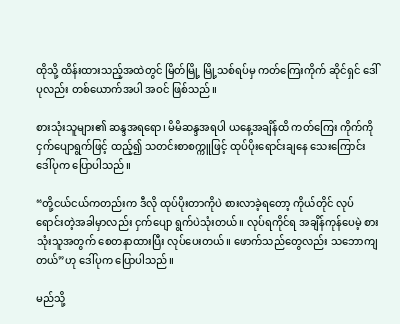ထိုသို့ ထိန်းထားသည့်အထဲတွင် မြိတ်မြို့ မြို့သစ်ရပ်မှ ကတ်ကြေးကိုက် ဆိုင်ရှင် ဒေါ်ပုလည်း တစ်ယောက်အပါ အဝင် ဖြစ်သည်။

စားသုံးသူများ၏ ဆန္ဒအရရော၊ မိမိဆန္ဒအရပါ ယနေ့အချိန်ထိ ကတ်ကြေး ကိုက်ကို ငှက်ပျောရွက်ဖြင့် ထည့်၍ သတင်းစာစက္ကူဖြင့် ထုပ်ပိုးရောင်းချနေ သေးကြောင်း ဒေါ်ပုက ပြောပါသည်။

“တို့ငယ်ငယ်ကတည်းက ဒီလို ထုပ်ပိုးတာကိုပဲ စားလာခဲ့ရတော့ ကိုယ်တိုင် လုပ်ရောင်းတဲ့အခါမှာလည်း ငှက်ပျော ရွက်ပဲသုံးတယ်။ လုပ်ရကိုင်ရ အချိန်ကုန်ပေမဲ့ စားသုံးသူအတွက် စေတနာထားပြီး လုပ်ပေးတယ်။ ဖောက်သည်တွေလည်း သဘောကျတယ်”ဟု ဒေါ်ပုက ပြောပါသည်။

မည်သို့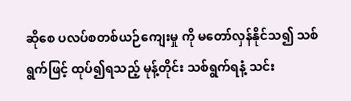ဆိုစေ ပလပ်စတစ်ယဉ်ကျေးမှု ကို မတော်လှန်နိုင်သ၍ သစ်ရွက်ဖြင့် ထုပ်၍ရသည့် မုန့်တိုင်း သစ်ရွက်ရနံ့ သင်း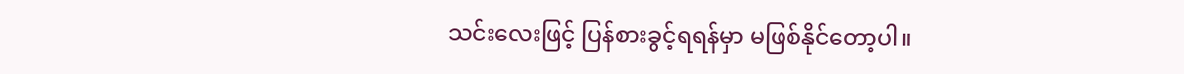သင်းလေးဖြင့် ပြန်စားခွင့်ရရန်မှာ မဖြစ်နိုင်တော့ပါ။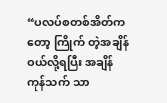“ပလပ်စတစ်အိတ်ကတော့ ကြိုက် တဲ့အချိန် ဝယ်လို့ရပြီး အချိန်ကုန်သက် သာ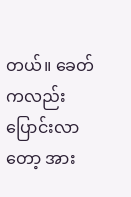တယ်။ ခေတ်ကလည်းပြောင်းလာ တော့ အား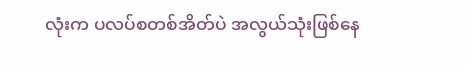လုံးက ပလပ်စတစ်အိတ်ပဲ အလွယ်သုံးဖြစ်နေ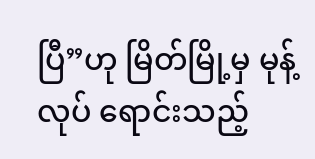ပြီ”ဟု မြိတ်မြို့မှ မုန့်လုပ် ရောင်းသည့်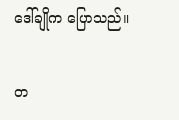ဒေါ်ချိုက ပြောသည်။

တ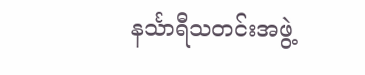နင်္သာရီသတင်းအဖွဲ့